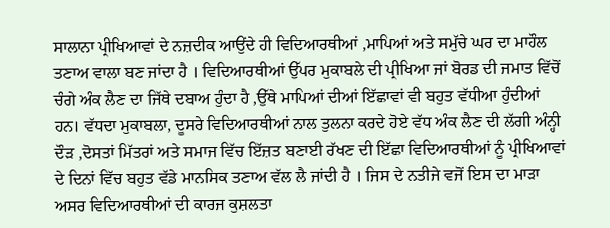ਸਾਲਾਨਾ ਪ੍ਰੀਖਿਆਵਾਂ ਦੇ ਨਜ਼ਦੀਕ ਆਉਂਦੇ ਹੀ ਵਿਦਿਆਰਥੀਆਂ ,ਮਾਪਿਆਂ ਅਤੇ ਸਮੁੱਚੇ ਘਰ ਦਾ ਮਾਹੌਲ ਤਣਾਅ ਵਾਲਾ ਬਣ ਜਾਂਦਾ ਹੈ । ਵਿਦਿਆਰਥੀਆਂ ਉੱਪਰ ਮੁਕਾਬਲੇ ਦੀ ਪ੍ਰੀਖਿਆ ਜਾਂ ਬੋਰਡ ਦੀ ਜਮਾਤ ਵਿੱਚੋਂ ਚੰਗੇ ਅੰਕ ਲੈਣ ਦਾ ਜਿੱਥੇ ਦਬਾਅ ਹੁੰਦਾ ਹੈ ,ਉੱਥੇ ਮਾਪਿਆਂ ਦੀਆਂ ਇੱਛਾਵਾਂ ਵੀ ਬਹੁਤ ਵੱਧੀਆ ਹੁੰਦੀਆਂ ਹਨ। ਵੱਧਦਾ ਮੁਕਾਬਲਾ, ਦੂਸਰੇ ਵਿਦਿਆਰਥੀਆਂ ਨਾਲ ਤੁਲਨਾ ਕਰਦੇ ਹੋਏ ਵੱਧ ਅੰਕ ਲੈਣ ਦੀ ਲੱਗੀ ਅੰਨ੍ਹੀ ਦੌੜ ,ਦੋਸਤਾਂ ਮਿੱਤਰਾਂ ਅਤੇ ਸਮਾਜ ਵਿੱਚ ਇੱਜ਼ਤ ਬਣਾਈ ਰੱਖਣ ਦੀ ਇੱਛਾ ਵਿਦਿਆਰਥੀਆਂ ਨੂੰ ਪ੍ਰੀਖਿਆਵਾਂ ਦੇ ਦਿਨਾਂ ਵਿੱਚ ਬਹੁਤ ਵੱਡੇ ਮਾਨਸਿਕ ਤਣਾਅ ਵੱਲ ਲੈ ਜਾਂਦੀ ਹੈ । ਜਿਸ ਦੇ ਨਤੀਜੇ ਵਜੋਂ ਇਸ ਦਾ ਮਾੜਾ ਅਸਰ ਵਿਦਿਆਰਥੀਆਂ ਦੀ ਕਾਰਜ ਕੁਸ਼ਲਤਾ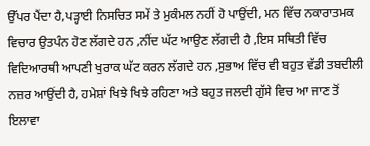ਉੱਪਰ ਪੈਂਦਾ ਹੈ,ਪੜ੍ਹਾਈ ਨਿਸਚਿਤ ਸਮੇਂ ਤੇ ਮੁਕੰਮਲ ਨਹੀਂ ਹੋ ਪਾਉਂਦੀ, ਮਨ ਵਿੱਚ ਨਕਾਰਾਤਮਕ ਵਿਚਾਰ ਉਤਪੰਨ ਹੋਣ ਲੱਗਦੇ ਹਨ ,ਨੀਂਦ ਘੱਟ ਆਉਣ ਲੱਗਦੀ ਹੈ ,ਇਸ ਸਥਿਤੀ ਵਿੱਚ ਵਿਦਿਆਰਥੀ ਆਪਣੀ ਖੁਰਾਕ ਘੱਟ ਕਰਨ ਲੱਗਦੇ ਹਨ ,ਸੁਭਾਅ ਵਿੱਚ ਵੀ ਬਹੁਤ ਵੱਡੀ ਤਬਦੀਲੀ ਨਜ਼ਰ ਆਉਂਦੀ ਹੈ, ਹਮੇਸ਼ਾਂ ਖਿਝੇ ਖਿਝੇ ਰਹਿਣਾ ਅਤੇ ਬਹੁਤ ਜਲਦੀ ਗੁੱਸੇ ਵਿਚ ਆ ਜਾਣ ਤੋਂ ਇਲਾਵਾ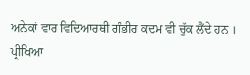ਅਨੇਕਾਂ ਵਾਰ ਵਿਦਿਆਰਥੀ ਗੰਭੀਰ ਕਦਮ ਵੀ ਚੁੱਕ ਲੈਂਦੇ ਹਨ ।
ਪ੍ਰੀਖਿਆ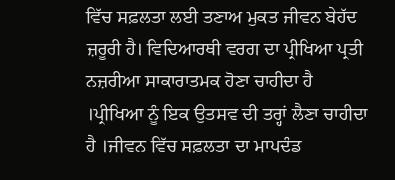ਵਿੱਚ ਸਫ਼ਲਤਾ ਲਈ ਤਣਾਅ ਮੁਕਤ ਜੀਵਨ ਬੇਹੱਦ ਜ਼ਰੂਰੀ ਹੈ। ਵਿਦਿਆਰਥੀ ਵਰਗ ਦਾ ਪ੍ਰੀਖਿਆ ਪ੍ਰਤੀ ਨਜ਼ਰੀਆ ਸਾਕਾਰਾਤਮਕ ਹੋਣਾ ਚਾਹੀਦਾ ਹੈ ।ਪ੍ਰੀਖਿਆ ਨੂੰ ਇਕ ਉਤਸਵ ਦੀ ਤਰ੍ਹਾਂ ਲੈਣਾ ਚਾਹੀਦਾ ਹੈ ।ਜੀਵਨ ਵਿੱਚ ਸਫ਼ਲਤਾ ਦਾ ਮਾਪਦੰਡ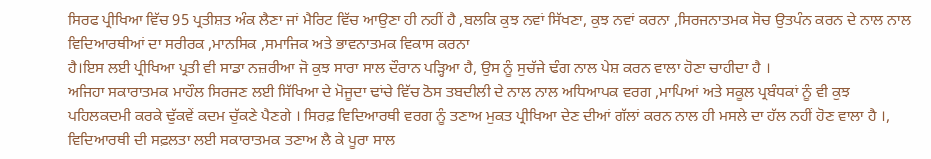ਸਿਰਫ ਪ੍ਰੀਖਿਆ ਵਿੱਚ 95 ਪ੍ਰਤੀਸ਼ਤ ਅੰਕ ਲੈਣਾ ਜਾਂ ਮੈਰਿਟ ਵਿੱਚ ਆਉਣਾ ਹੀ ਨਹੀਂ ਹੈ ,ਬਲਕਿ ਕੁਝ ਨਵਾਂ ਸਿੱਖਣਾ, ਕੁਝ ਨਵਾਂ ਕਰਨਾ ,ਸਿਰਜਨਾਤਮਕ ਸੋਚ ਉਤਪੰਨ ਕਰਨ ਦੇ ਨਾਲ ਨਾਲ ਵਿਦਿਆਰਥੀਆਂ ਦਾ ਸਰੀਰਕ ,ਮਾਨਸਿਕ ,ਸਮਾਜਿਕ ਅਤੇ ਭਾਵਨਾਤਮਕ ਵਿਕਾਸ ਕਰਨਾ
ਹੈ।ਇਸ ਲਈ ਪ੍ਰੀਖਿਆ ਪ੍ਰਤੀ ਵੀ ਸਾਡਾ ਨਜ਼ਰੀਆ ਜੋ ਕੁਝ ਸਾਰਾ ਸਾਲ ਦੌਰਾਨ ਪੜ੍ਹਿਆ ਹੈ, ਉਸ ਨੂੰ ਸੁਚੱਜੇ ਢੰਗ ਨਾਲ ਪੇਸ਼ ਕਰਨ ਵਾਲਾ ਹੋਣਾ ਚਾਹੀਦਾ ਹੈ ।
ਅਜਿਹਾ ਸਕਾਰਾਤਮਕ ਮਾਹੌਲ ਸਿਰਜਣ ਲਈ ਸਿੱਖਿਆ ਦੇ ਮੋਜੂਦਾ ਢਾਂਚੇ ਵਿੱਚ ਠੋਸ ਤਬਦੀਲੀ ਦੇ ਨਾਲ ਨਾਲ ਅਧਿਆਪਕ ਵਰਗ ,ਮਾਪਿਆਂ ਅਤੇ ਸਕੂਲ ਪ੍ਰਬੰਧਕਾਂ ਨੂੰ ਵੀ ਕੁਝ ਪਹਿਲਕਦਮੀ ਕਰਕੇ ਢੁੱਕਵੇਂ ਕਦਮ ਚੁੱਕਣੇ ਪੈਣਗੇ । ਸਿਰਫ਼ ਵਿਦਿਆਰਥੀ ਵਰਗ ਨੂੰ ਤਣਾਅ ਮੁਕਤ ਪ੍ਰੀਖਿਆ ਦੇਣ ਦੀਆਂ ਗੱਲਾਂ ਕਰਨ ਨਾਲ ਹੀ ਮਸਲੇ ਦਾ ਹੱਲ ਨਹੀਂ ਹੋਣ ਵਾਲਾ ਹੈ ।, ਵਿਦਿਆਰਥੀ ਦੀ ਸਫ਼ਲਤਾ ਲਈ ਸਕਾਰਾਤਮਕ ਤਣਾਅ ਲੈ ਕੇ ਪੂਰਾ ਸਾਲ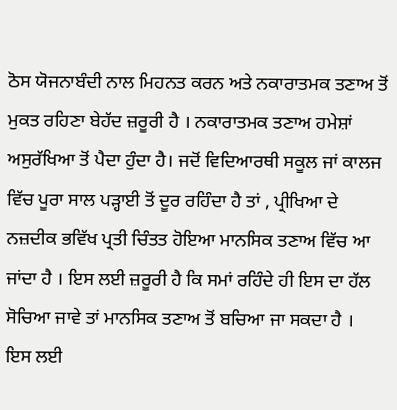ਠੋਸ ਯੋਜਨਾਬੰਦੀ ਨਾਲ ਮਿਹਨਤ ਕਰਨ ਅਤੇ ਨਕਾਰਾਤਮਕ ਤਣਾਅ ਤੋਂ ਮੁਕਤ ਰਹਿਣਾ ਬੇਹੱਦ ਜ਼ਰੂਰੀ ਹੈ । ਨਕਾਰਾਤਮਕ ਤਣਾਅ ਹਮੇਸ਼ਾਂ ਅਸੁਰੱਖਿਆ ਤੋਂ ਪੈਦਾ ਹੁੰਦਾ ਹੈ। ਜਦੋਂ ਵਿਦਿਆਰਥੀ ਸਕੂਲ ਜਾਂ ਕਾਲਜ ਵਿੱਚ ਪੂਰਾ ਸਾਲ ਪੜ੍ਹਾਈ ਤੋਂ ਦੂਰ ਰਹਿੰਦਾ ਹੈ ਤਾਂ , ਪ੍ਰੀਖਿਆ ਦੇ ਨਜ਼ਦੀਕ ਭਵਿੱਖ ਪ੍ਰਤੀ ਚਿੰਤਤ ਹੋਇਆ ਮਾਨਸਿਕ ਤਣਾਅ ਵਿੱਚ ਆ ਜਾਂਦਾ ਹੈ । ਇਸ ਲਈ ਜ਼ਰੂਰੀ ਹੈ ਕਿ ਸਮਾਂ ਰਹਿੰਦੇ ਹੀ ਇਸ ਦਾ ਹੱਲ ਸੋਚਿਆ ਜਾਵੇ ਤਾਂ ਮਾਨਸਿਕ ਤਣਾਅ ਤੋਂ ਬਚਿਆ ਜਾ ਸਕਦਾ ਹੈ ।
ਇਸ ਲਈ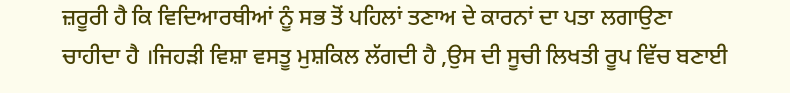ਜ਼ਰੂਰੀ ਹੈ ਕਿ ਵਿਦਿਆਰਥੀਆਂ ਨੂੰ ਸਭ ਤੋਂ ਪਹਿਲਾਂ ਤਣਾਅ ਦੇ ਕਾਰਨਾਂ ਦਾ ਪਤਾ ਲਗਾਉਣਾ ਚਾਹੀਦਾ ਹੈ ।ਜਿਹੜੀ ਵਿਸ਼ਾ ਵਸਤੂ ਮੁਸ਼ਕਿਲ ਲੱਗਦੀ ਹੈ ,ਉਸ ਦੀ ਸੂਚੀ ਲਿਖਤੀ ਰੂਪ ਵਿੱਚ ਬਣਾਈ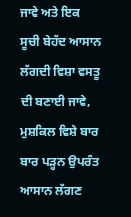ਜਾਵੇ ਅਤੇ ਇਕ ਸੂਚੀ ਬੇਹੱਦ ਆਸਾਨ ਲੱਗਦੀ ਵਿਸ਼ਾ ਵਸਤੂ ਦੀ ਬਣਾਈ ਜਾਵੇ, ਮੁਸ਼ਕਿਲ ਵਿਸ਼ੇ ਬਾਰ ਬਾਰ ਪੜ੍ਹਨ ਉਪਰੰਤ ਆਸਾਨ ਲੱਗਣ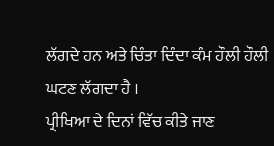ਲੱਗਦੇ ਹਨ ਅਤੇ ਚਿੰਤਾ ਦਿੰਦਾ ਕੰਮ ਹੌਲੀ ਹੌਲੀ ਘਟਣ ਲੱਗਦਾ ਹੈ ।
ਪ੍ਰੀਖਿਆ ਦੇ ਦਿਨਾਂ ਵਿੱਚ ਕੀਤੇ ਜਾਣ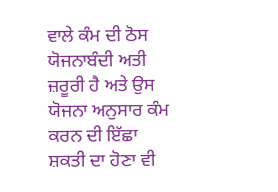ਵਾਲੇ ਕੰਮ ਦੀ ਠੋਸ ਯੋਜਨਾਬੰਦੀ ਅਤੀ ਜ਼ਰੂਰੀ ਹੈ ਅਤੇ ਉਸ ਯੋਜਨਾ ਅਨੁਸਾਰ ਕੰਮ ਕਰਨ ਦੀ ਇੱਛਾ ਸ਼ਕਤੀ ਦਾ ਹੋਣਾ ਵੀ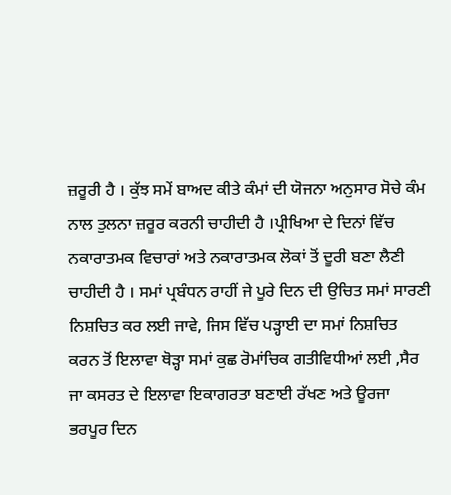ਜ਼ਰੂਰੀ ਹੈ । ਕੁੱਝ ਸਮੇਂ ਬਾਅਦ ਕੀਤੇ ਕੰਮਾਂ ਦੀ ਯੋਜਨਾ ਅਨੁਸਾਰ ਸੋਚੇ ਕੰਮ ਨਾਲ ਤੁਲਨਾ ਜ਼ਰੂਰ ਕਰਨੀ ਚਾਹੀਦੀ ਹੈ ।ਪ੍ਰੀਖਿਆ ਦੇ ਦਿਨਾਂ ਵਿੱਚ ਨਕਾਰਾਤਮਕ ਵਿਚਾਰਾਂ ਅਤੇ ਨਕਾਰਾਤਮਕ ਲੋਕਾਂ ਤੋਂ ਦੂਰੀ ਬਣਾ ਲੈਣੀ ਚਾਹੀਦੀ ਹੈ । ਸਮਾਂ ਪ੍ਰਬੰਧਨ ਰਾਹੀਂ ਜੇ ਪੂਰੇ ਦਿਨ ਦੀ ਉਚਿਤ ਸਮਾਂ ਸਾਰਣੀ ਨਿਸ਼ਚਿਤ ਕਰ ਲਈ ਜਾਵੇ, ਜਿਸ ਵਿੱਚ ਪੜ੍ਹਾਈ ਦਾ ਸਮਾਂ ਨਿਸ਼ਚਿਤ ਕਰਨ ਤੋਂ ਇਲਾਵਾ ਥੋਡ਼੍ਹਾ ਸਮਾਂ ਕੁਛ ਰੋਮਾਂਚਿਕ ਗਤੀਵਿਧੀਆਂ ਲਈ ,ਸੈਰ ਜਾ ਕਸਰਤ ਦੇ ਇਲਾਵਾ ਇਕਾਗਰਤਾ ਬਣਾਈ ਰੱਖਣ ਅਤੇ ਊਰਜਾ ਭਰਪੂਰ ਦਿਨ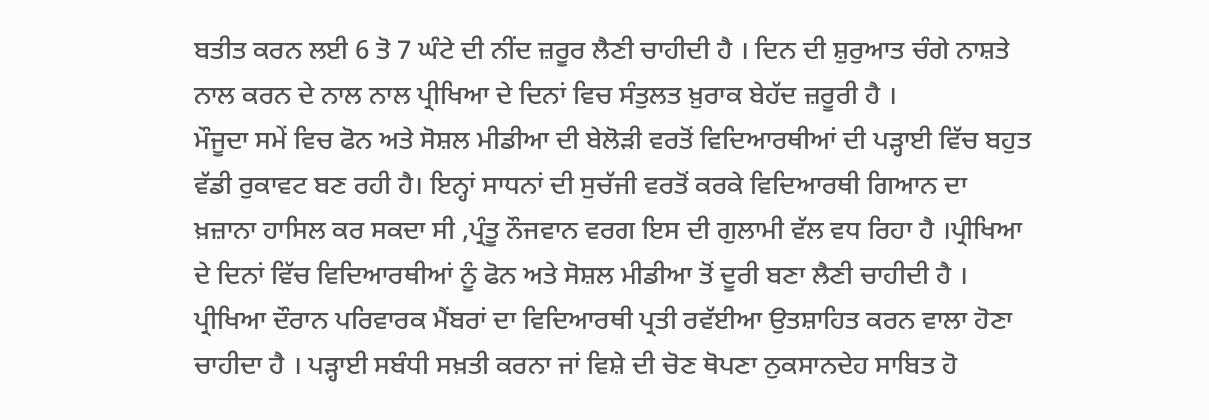ਬਤੀਤ ਕਰਨ ਲਈ 6 ਤੋ 7 ਘੰਟੇ ਦੀ ਨੀਂਦ ਜ਼ਰੂਰ ਲੈਣੀ ਚਾਹੀਦੀ ਹੈ । ਦਿਨ ਦੀ ਸ਼ੁਰੁਆਤ ਚੰਗੇ ਨਾਸ਼ਤੇ ਨਾਲ ਕਰਨ ਦੇ ਨਾਲ ਨਾਲ ਪ੍ਰੀਖਿਆ ਦੇ ਦਿਨਾਂ ਵਿਚ ਸੰਤੁਲਤ ਖ਼ੁਰਾਕ ਬੇਹੱਦ ਜ਼ਰੂਰੀ ਹੈ ।
ਮੌਜੂਦਾ ਸਮੇਂ ਵਿਚ ਫੋਨ ਅਤੇ ਸੋਸ਼ਲ ਮੀਡੀਆ ਦੀ ਬੇਲੋੜੀ ਵਰਤੋਂ ਵਿਦਿਆਰਥੀਆਂ ਦੀ ਪੜ੍ਹਾਈ ਵਿੱਚ ਬਹੁਤ ਵੱਡੀ ਰੁਕਾਵਟ ਬਣ ਰਹੀ ਹੈ। ਇਨ੍ਹਾਂ ਸਾਧਨਾਂ ਦੀ ਸੁਚੱਜੀ ਵਰਤੋਂ ਕਰਕੇ ਵਿਦਿਆਰਥੀ ਗਿਆਨ ਦਾ ਖ਼ਜ਼ਾਨਾ ਹਾਸਿਲ ਕਰ ਸਕਦਾ ਸੀ ,ਪ੍ਰੰਤੂ ਨੌਜਵਾਨ ਵਰਗ ਇਸ ਦੀ ਗੁਲਾਮੀ ਵੱਲ ਵਧ ਰਿਹਾ ਹੈ ।ਪ੍ਰੀਖਿਆ ਦੇ ਦਿਨਾਂ ਵਿੱਚ ਵਿਦਿਆਰਥੀਆਂ ਨੂੰ ਫੋਨ ਅਤੇ ਸੋਸ਼ਲ ਮੀਡੀਆ ਤੋਂ ਦੂਰੀ ਬਣਾ ਲੈਣੀ ਚਾਹੀਦੀ ਹੈ ।
ਪ੍ਰੀਖਿਆ ਦੌਰਾਨ ਪਰਿਵਾਰਕ ਮੈਂਬਰਾਂ ਦਾ ਵਿਦਿਆਰਥੀ ਪ੍ਰਤੀ ਰਵੱਈਆ ਉਤਸ਼ਾਹਿਤ ਕਰਨ ਵਾਲਾ ਹੋਣਾ ਚਾਹੀਦਾ ਹੈ । ਪੜ੍ਹਾਈ ਸਬੰਧੀ ਸਖ਼ਤੀ ਕਰਨਾ ਜਾਂ ਵਿਸ਼ੇ ਦੀ ਚੋਣ ਥੋਪਣਾ ਨੁਕਸਾਨਦੇਹ ਸਾਬਿਤ ਹੋ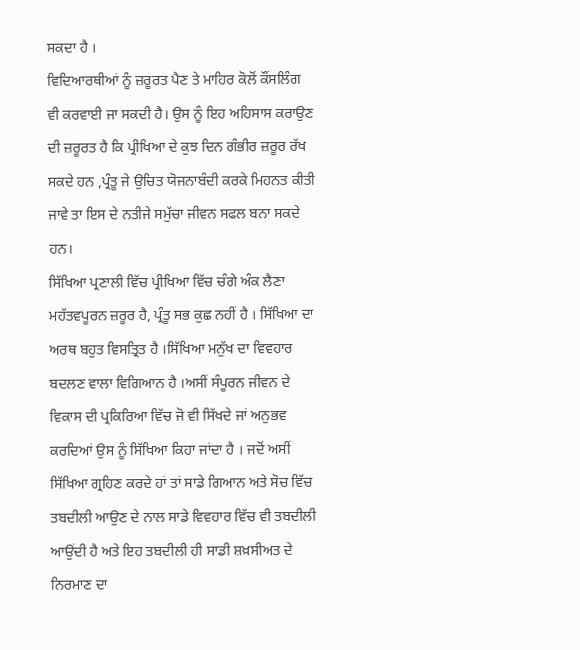ਸਕਦਾ ਹੈ ।
ਵਿਦਿਆਰਥੀਆਂ ਨੂੰ ਜ਼ਰੂਰਤ ਪੈਣ ਤੇ ਮਾਹਿਰ ਕੋਲੋਂ ਕੌਂਸਲਿੰਗ ਵੀ ਕਰਵਾਈ ਜਾ ਸਕਦੀ ਹੈ। ਉਸ ਨੂੰ ਇਹ ਅਹਿਸਾਸ ਕਰਾਉਣ ਦੀ ਜ਼ਰੂਰਤ ਹੈ ਕਿ ਪ੍ਰੀਖਿਆ ਦੇ ਕੁਝ ਦਿਨ ਗੰਭੀਰ ਜ਼ਰੂਰ ਰੱਖ ਸਕਦੇ ਹਨ ,ਪ੍ਰੰਤੂ ਜੇ ਉਚਿਤ ਯੋਜਨਾਬੰਦੀ ਕਰਕੇ ਮਿਹਨਤ ਕੀਤੀ ਜਾਵੇ ਤਾ ਇਸ ਦੇ ਨਤੀਜੇ ਸਮੁੱਚਾ ਜੀਵਨ ਸਫਲ ਬਨਾ ਸਕਦੇ ਹਨ।
ਸਿੱਖਿਆ ਪ੍ਰਣਾਲੀ ਵਿੱਚ ਪ੍ਰੀਖਿਆ ਵਿੱਚ ਚੰਗੇ ਅੰਕ ਲੈਣਾ ਮਹੱਤਵਪੂਰਨ ਜ਼ਰੂਰ ਹੈ, ਪ੍ਰੰਤੂ ਸਭ ਕੁਛ ਨਹੀਂ ਹੈ । ਸਿੱਖਿਆ ਦਾ ਅਰਥ ਬਹੁਤ ਵਿਸਤ੍ਰਿਤ ਹੈ ।ਸਿੱਖਿਆ ਮਨੁੱਖ ਦਾ ਵਿਵਹਾਰ ਬਦਲਣ ਵਾਲਾ ਵਿਗਿਆਨ ਹੈ ।ਅਸੀਂ ਸੰਪੂਰਨ ਜੀਵਨ ਦੇ ਵਿਕਾਸ ਦੀ ਪ੍ਰਕਿਰਿਆ ਵਿੱਚ ਜੋ ਵੀ ਸਿੱਖਦੇ ਜਾਂ ਅਨੁਭਵ ਕਰਦਿਆਂ ਉਸ ਨੂੰ ਸਿੱਖਿਆ ਕਿਹਾ ਜਾਂਦਾ ਹੈ । ਜਦੋਂ ਅਸੀਂ ਸਿੱਖਿਆ ਗ੍ਰਹਿਣ ਕਰਦੇ ਹਾਂ ਤਾਂ ਸਾਡੇ ਗਿਆਨ ਅਤੇ ਸੋਚ ਵਿੱਚ ਤਬਦੀਲੀ ਆਉਣ ਦੇ ਨਾਲ ਸਾਡੇ ਵਿਵਹਾਰ ਵਿੱਚ ਵੀ ਤਬਦੀਲੀ ਆਉਂਦੀ ਹੈ ਅਤੇ ਇਹ ਤਬਦੀਲੀ ਹੀ ਸਾਡੀ ਸ਼ਖ਼ਸੀਅਤ ਦੇ ਨਿਰਮਾਣ ਦਾ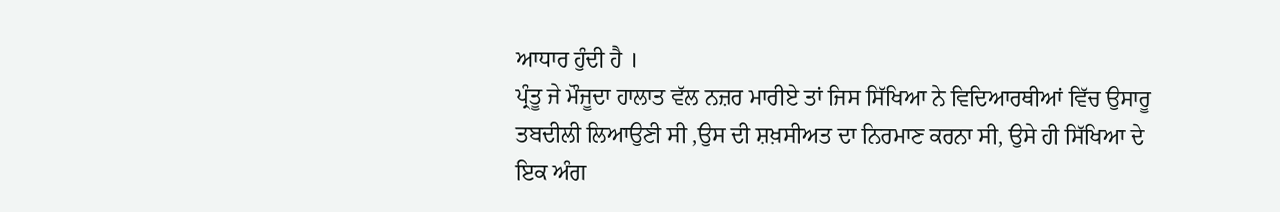ਆਧਾਰ ਹੁੰਦੀ ਹੈ ।
ਪ੍ਰੰਤੂ ਜੇ ਮੌਜੂਦਾ ਹਾਲਾਤ ਵੱਲ ਨਜ਼ਰ ਮਾਰੀਏ ਤਾਂ ਜਿਸ ਸਿੱਖਿਆ ਨੇ ਵਿਦਿਆਰਥੀਆਂ ਵਿੱਚ ਉਸਾਰੂ ਤਬਦੀਲੀ ਲਿਆਉਣੀ ਸੀ ,ਉਸ ਦੀ ਸ਼ਖ਼ਸੀਅਤ ਦਾ ਨਿਰਮਾਣ ਕਰਨਾ ਸੀ, ਉਸੇ ਹੀ ਸਿੱਖਿਆ ਦੇ ਇਕ ਅੰਗ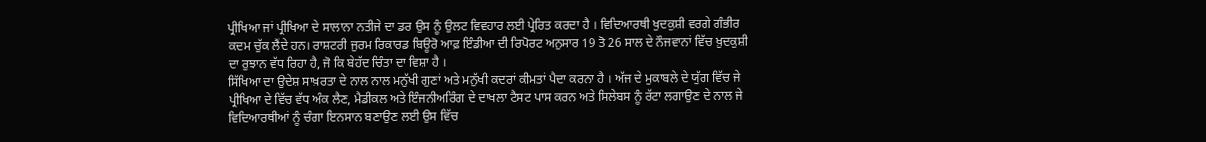ਪ੍ਰੀਖਿਆ ਜਾਂ ਪ੍ਰੀਖਿਆ ਦੇ ਸਾਲਾਨਾ ਨਤੀਜੇ ਦਾ ਡਰ ਉਸ ਨੂੰ ਉਲਟ ਵਿਵਹਾਰ ਲਈ ਪ੍ਰੇਰਿਤ ਕਰਦਾ ਹੈ । ਵਿਦਿਆਰਥੀ ਖੁਦਕੁਸ਼ੀ ਵਰਗੇ ਗੰਭੀਰ ਕਦਮ ਚੁੱਕ ਲੈਂਦੇ ਹਨ। ਰਾਸ਼ਟਰੀ ਜੁਰਮ ਰਿਕਾਰਡ ਬਿਊਰੋ ਆਫ਼ ਇੰਡੀਆ ਦੀ ਰਿਪੋਰਟ ਅਨੁਸਾਰ 19 ਤੋ 26 ਸਾਲ ਦੇ ਨੌਜਵਾਨਾਂ ਵਿੱਚ ਖ਼ੁਦਕੁਸ਼ੀ ਦਾ ਰੁਝਾਨ ਵੱਧ ਰਿਹਾ ਹੈ, ਜੋ ਕਿ ਬੇਹੱਦ ਚਿੰਤਾ ਦਾ ਵਿਸ਼ਾ ਹੈ ।
ਸਿੱਖਿਆ ਦਾ ਉਦੇਸ਼ ਸਾਖ਼ਰਤਾ ਦੇ ਨਾਲ ਨਾਲ ਮਨੁੱਖੀ ਗੁਣਾਂ ਅਤੇ ਮਨੁੱਖੀ ਕਦਰਾਂ ਕੀਮਤਾਂ ਪੈਦਾ ਕਰਨਾ ਹੈ । ਅੱਜ ਦੇ ਮੁਕਾਬਲੇ ਦੇ ਯੁੱਗ ਵਿੱਚ ਜੇ ਪ੍ਰੀਖਿਆ ਦੇ ਵਿੱਚ ਵੱਧ ਅੰਕ ਲੈਣ, ਮੈਡੀਕਲ ਅਤੇ ਇੰਜਨੀਅਰਿੰਗ ਦੇ ਦਾਖਲਾ ਟੈਸਟ ਪਾਸ ਕਰਨ ਅਤੇ ਸਿਲੇਬਸ ਨੂੰ ਰੱਟਾ ਲਗਾਉਣ ਦੇ ਨਾਲ ਜੇ ਵਿਦਿਆਰਥੀਆਂ ਨੂੰ ਚੰਗਾ ਇਨਸਾਨ ਬਣਾਉਣ ਲਈ ਉਸ ਵਿੱਚ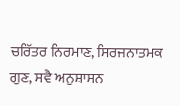ਚਰਿੱਤਰ ਨਿਰਮਾਣ, ਸਿਰਜਨਾਤਮਕ ਗੁਣ, ਸਵੈ ਅਨੁਸ਼ਾਸਨ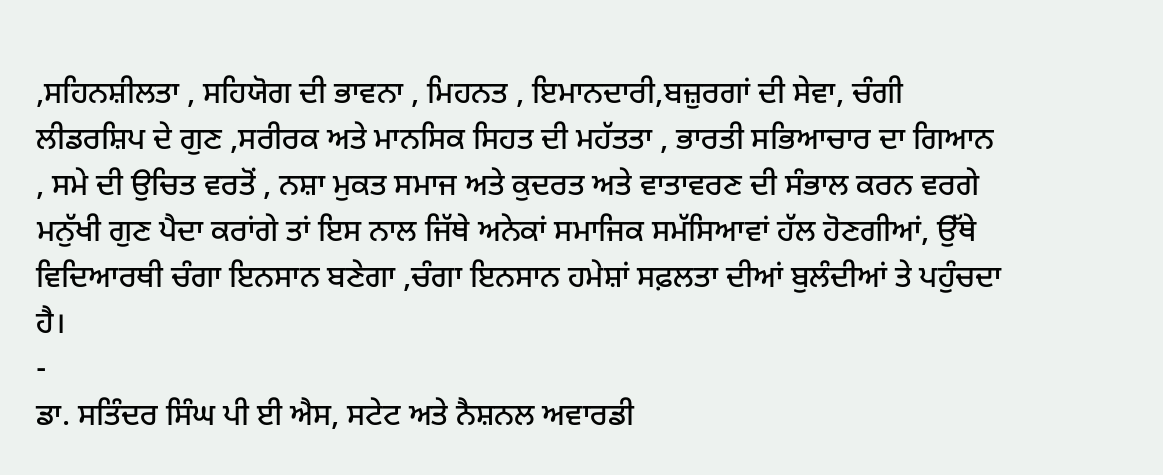,ਸਹਿਨਸ਼ੀਲਤਾ , ਸਹਿਯੋਗ ਦੀ ਭਾਵਨਾ , ਮਿਹਨਤ , ਇਮਾਨਦਾਰੀ,ਬਜ਼ੁਰਗਾਂ ਦੀ ਸੇਵਾ, ਚੰਗੀ ਲੀਡਰਸ਼ਿਪ ਦੇ ਗੁਣ ,ਸਰੀਰਕ ਅਤੇ ਮਾਨਸਿਕ ਸਿਹਤ ਦੀ ਮਹੱਤਤਾ , ਭਾਰਤੀ ਸਭਿਆਚਾਰ ਦਾ ਗਿਆਨ , ਸਮੇ ਦੀ ਉਚਿਤ ਵਰਤੋਂ , ਨਸ਼ਾ ਮੁਕਤ ਸਮਾਜ ਅਤੇ ਕੁਦਰਤ ਅਤੇ ਵਾਤਾਵਰਣ ਦੀ ਸੰਭਾਲ ਕਰਨ ਵਰਗੇ ਮਨੁੱਖੀ ਗੁਣ ਪੈਦਾ ਕਰਾਂਗੇ ਤਾਂ ਇਸ ਨਾਲ ਜਿੱਥੇ ਅਨੇਕਾਂ ਸਮਾਜਿਕ ਸਮੱਸਿਆਵਾਂ ਹੱਲ ਹੋਣਗੀਆਂ, ਉੱਥੇ ਵਿਦਿਆਰਥੀ ਚੰਗਾ ਇਨਸਾਨ ਬਣੇਗਾ ,ਚੰਗਾ ਇਨਸਾਨ ਹਮੇਸ਼ਾਂ ਸਫ਼ਲਤਾ ਦੀਆਂ ਬੁਲੰਦੀਆਂ ਤੇ ਪਹੁੰਚਦਾ ਹੈ।
-
ਡਾ. ਸਤਿੰਦਰ ਸਿੰਘ ਪੀ ਈ ਐਸ, ਸਟੇਟ ਅਤੇ ਨੈਸ਼ਨਲ ਅਵਾਰਡੀ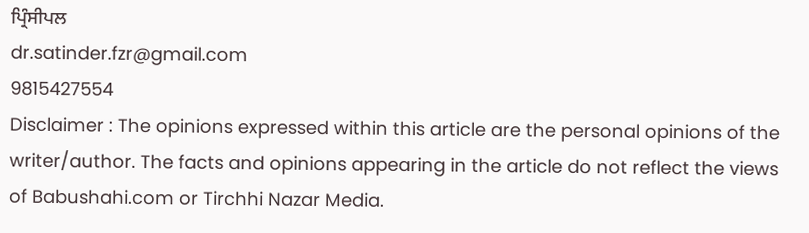ਪ੍ਰਿੰਸੀਪਲ
dr.satinder.fzr@gmail.com
9815427554
Disclaimer : The opinions expressed within this article are the personal opinions of the writer/author. The facts and opinions appearing in the article do not reflect the views of Babushahi.com or Tirchhi Nazar Media.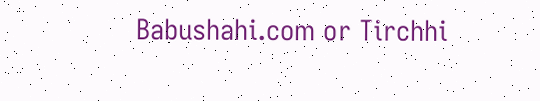Babushahi.com or Tirchhi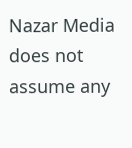Nazar Media does not assume any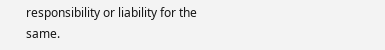responsibility or liability for the same.